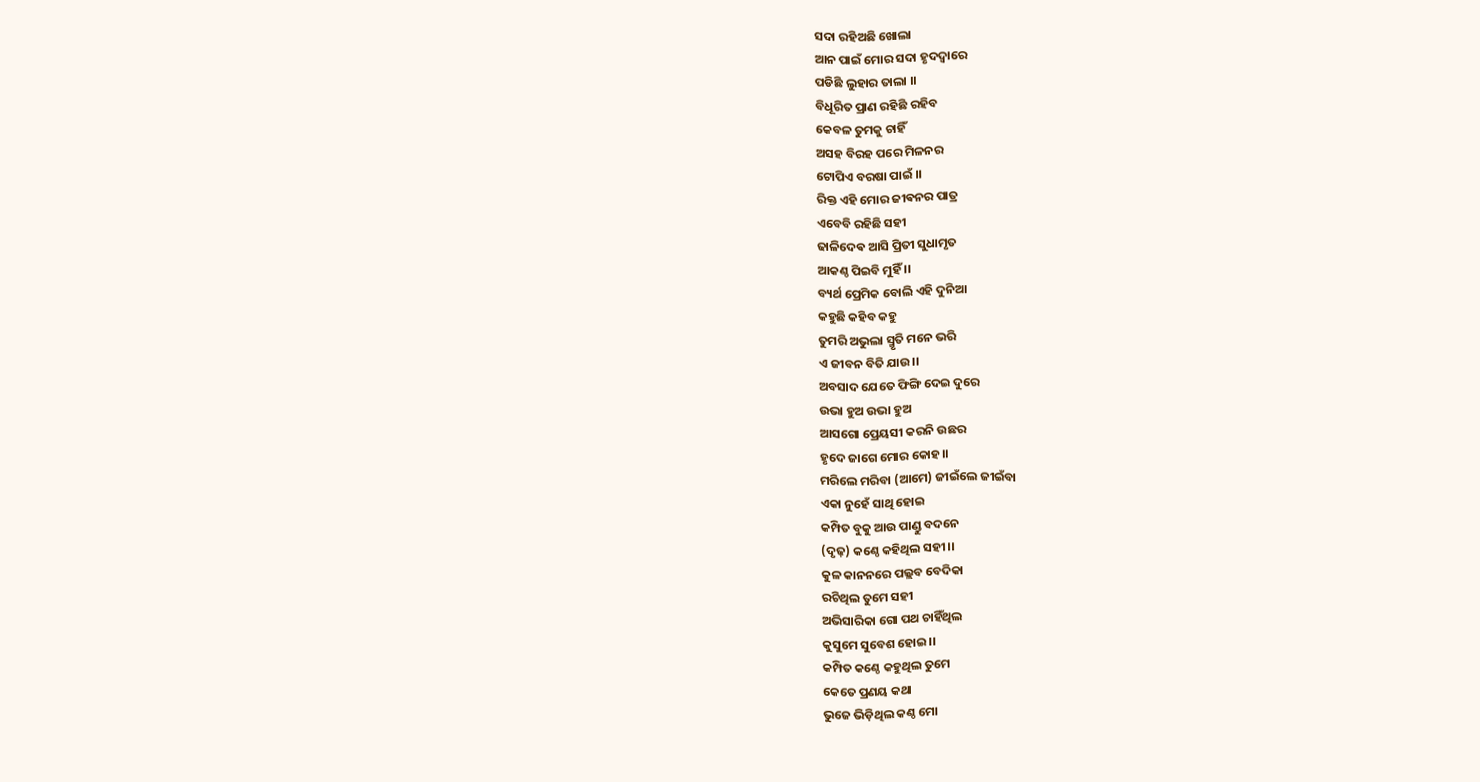ସଦା ରହିଅଛି ଖୋଲା
ଆନ ପାଇଁ ମୋର ସଦା ହୃଦଦ୍ୱାରେ
ପଡିଛି ଲୁହାର ତାଲା ।।
ବିଧୂରିତ ପ୍ରାଣ ରହିଛି ରହିବ
କେବଳ ତୁମକୁ ଚାହିଁ
ଅସହ ବିରହ ପରେ ମିଳନର
ଟୋପିଏ ବରଷା ପାଇଁ ।।
ରିକ୍ତ ଏହି ମୋର ଜୀଵନର ପାତ୍ର
ଏବେବି ରହିଛି ସହୀ
ଢାଳିଦେଵ ଆସି ପ୍ରିତୀ ସୁଧାମୃତ
ଆକଣ୍ଠ ପିଇବି ମୁହିଁ ।।
ବ୍ୟର୍ଥ ପ୍ରେମିକ ବୋଲି ଏହି ଦୁନିଆ
କହୁଛି କହିବ କହୁ
ତୁମରି ଅଭୁଲା ସ୍ମୃତି ମନେ ଭରି
ଏ ଜୀବନ ବିତି ଯାଉ।।
ଅବସାଦ ଯେତେ ଫିଙ୍ଗି ଦେଇ ଦୁରେ
ଉଭା ହୁଅ ଉଭା ହୁଅ
ଆସଗୋ ପ୍ରେୟସୀ କରନି ଉଛର
ହୃଦେ ଜାଗେ ମୋର କୋହ।।
ମରିଲେ ମରିବା (ଆମେ) ଜୀଇଁଲେ ଜୀଇଁବା
ଏକା ନୁହେଁ ସାଥି ହୋଇ
କମ୍ପିତ ବୁକୁ ଆଉ ପାଣ୍ଡୁ ବଦନେ
(ଦୃଢ଼) କଣ୍ଠେ କହିଥିଲ ସହୀ।।
କୁଳ କାନନରେ ପଲ୍ଲବ ବେଦିକା
ରଚିଥିଲ ତୁମେ ସହୀ
ଅଭିସାରିକା ଗୋ ପଥ ଚାହିଁଥିଲ
କୁସୁମେ ସୁବେଶ ହୋଇ।।
କମ୍ପିତ କଣ୍ଠେ କହୁଥିଲ ତୁମେ
କେତେ ପ୍ରଣୟ କଥା
ଭୁଜେ ଭିଡ଼ିଥିଲ କଣ୍ଠ ମୋ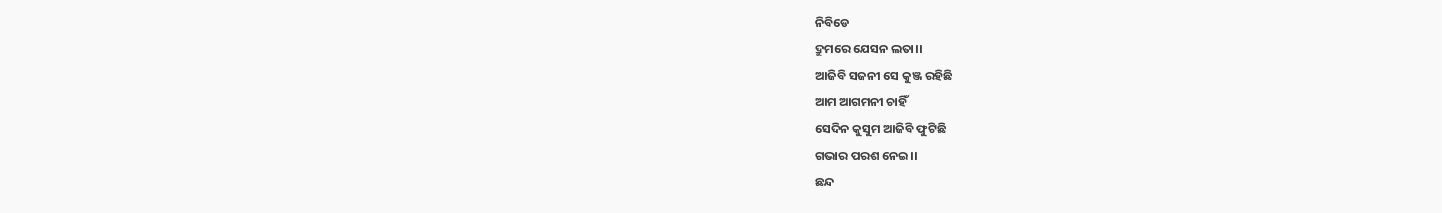ନିବିଡେ
ଦ୍ରୁମରେ ଯେସନ ଲତା।।
ଆଜିବି ସଜନୀ ସେ କୁଞ୍ଜ ରହିଛି
ଆମ ଆଗମନୀ ଚାହିଁ
ସେଦିନ କୁସୁମ ଆଜିବି ଫୁଟିଛି
ଗଭାର ପରଶ ନେଇ।।
ଛନ୍ଦ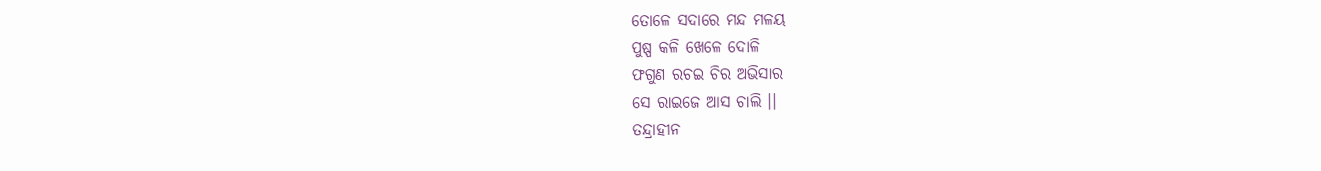ତୋଳେ ସଦାରେ ମନ୍ଦ ମଳୟ
ପୁଷ୍ପ କଳି ଖେଳେ ଦୋଳି
ଫଗୁଣ ରଚଇ ଚିର ଅଭିସାର
ସେ ରାଇଜେ ଆସ ଚାଲି ।।
ତନ୍ଦ୍ରାହୀନ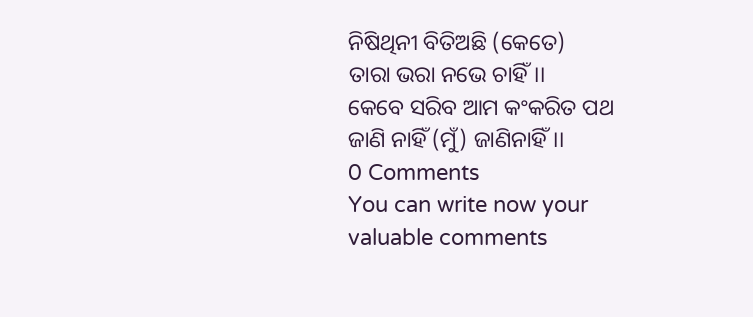ନିଷିଥିନୀ ବିତିଅଛି (କେତେ)
ତାରା ଭରା ନଭେ ଚାହିଁ।।
କେବେ ସରିବ ଆମ କଂକରିତ ପଥ
ଜାଣି ନାହିଁ (ମୁଁ) ଜାଣିନାହିଁ।।
0 Comments
You can write now your valuable comments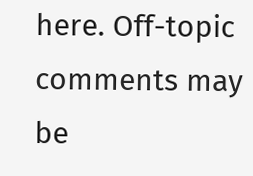here. Off-topic comments may be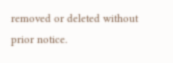removed or deleted without prior notice.